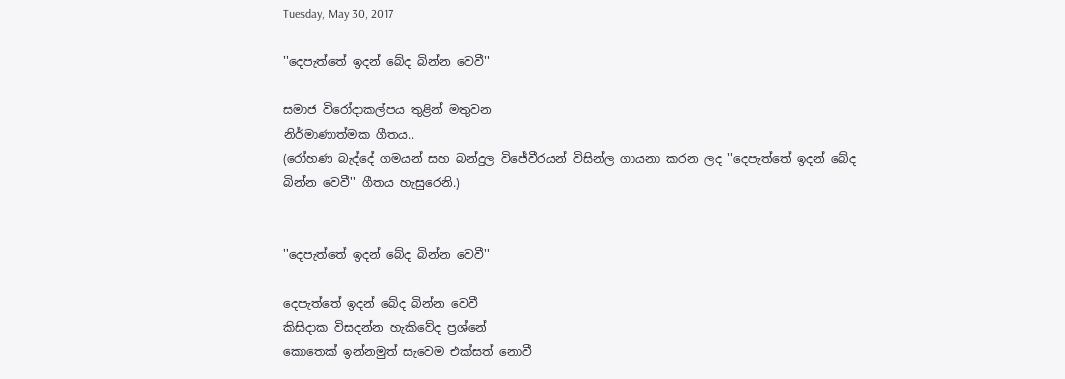Tuesday, May 30, 2017

''දෙපැත්තේ ඉදන් බේද බින්න වෙවී''

සමාජ විරෝදාකල්පය තුළින් මතුවන
නිර්මාණාත්මක ගීතය..
(රෝහණ බැද්දේ ගමයන් සහ බන්දුල විජේවීරයන් විසින්ල ගායනා කරන ලද ''දෙපැත්තේ ඉදන් බේද බින්න වෙවී'' ගීතය හැසුරෙනි.)


''දෙපැත්තේ ඉදන් බේද බින්න වෙවී''

දෙපැත්තේ ඉදන් බේද බින්න වෙවී
කිසිදාක විසදන්න හැකිවේද ප්‍රශ්නේ
කොතෙක් ඉන්නමුත් සැවෙම එක්සත් නොවී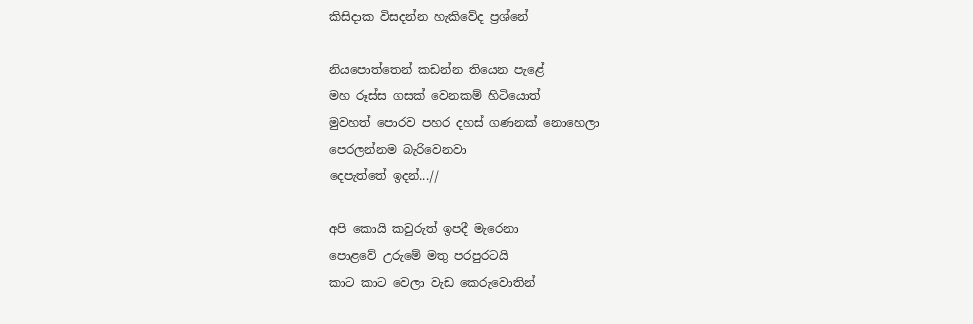කිසිදාක විසදන්න හැකිවේද ප්‍රශ්නේ

නියපොත්තෙන් කඩන්න තියෙන පැළේ
මහ රූස්ස ගසක් වෙනකම් හිටියොත්
මුවහත් පොරව පහර දහස් ගණනක් නොහෙලා
පෙරලන්නම බැරිවෙනවා
දෙපැත්තේ ඉදන්...//

අපි කොයි කවුරුත් ඉපදී මැරෙනා
පොළවේ උරුමේ මතු පරපුරටයි
කාට කාට වෙලා වැඩ කෙරුවොතින්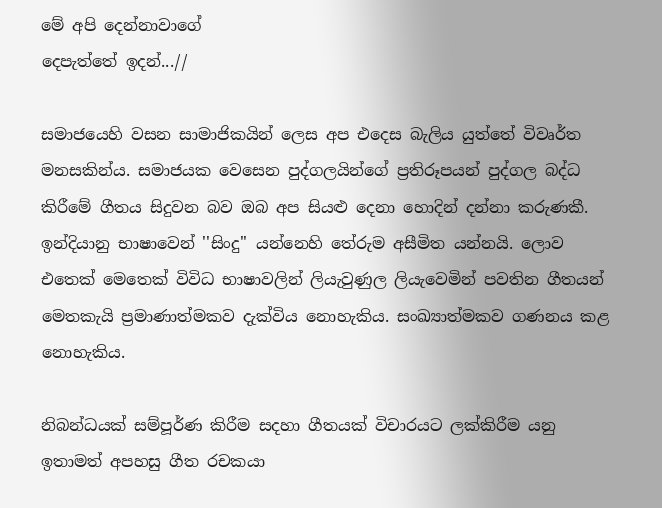මේ අපි දෙන්නාවාගේ
දෙපැත්තේ ඉදන්...//

සමාජයෙහි වසන සාමාජිකයින් ලෙස අප එදෙස බැලිය යුත්තේ විවෘර්ත මනසකින්ය. සමාජයක වෙසෙන පුද්ගලයින්ගේ ප්‍රතිරූපයන් පුද්ගල බද්ධ කිරීමේ ගීතය සිදුවන බව ඔබ අප සියළු දෙනා හොදින් දන්නා කරුණකී. ඉන්දියානු භාෂාවෙන් ''සිංදු'' යන්නෙහි තේරුම අසීමිත යන්නයි. ලොව එතෙක් මෙතෙක් විවිධ භාෂාවලින් ලියැවුණුල ලියැවෙමින් පවතින ගීතයන් මෙතකැයි ප්‍රමාණාත්මකව දැක්විය නොහැකිය. සංඛ්‍යාත්මකව ගණනය කළ නොහැකිය.

නිබන්ධයක් සම්පූර්ණ කිරීම සදහා ගීතයක් විචාරයට ලක්කිරීම යනු ඉතාමත් අපහසු ගීත රචකයා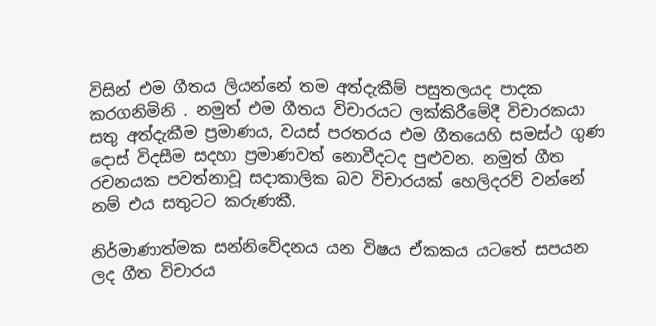විසින් එම ගීතය ලියන්නේ තම අත්දැකීම් පසුතලයද පාදක කරගනිමිනි . නමුත් එම ගීතය විචාරයට ලක්කිරීමේදී විචාරකයා සතු අත්දැකීම ප්‍රමාණය, වයස් පරතරය එම ගීතයෙහි සමස්ථ ගුණ දොස් විදසීම සදහා ප්‍රමාණවත් නොවීදටද පුළුවන. නමුත් ගීත රචනයක පවත්නාවූ සදාකාලික බව විචාරයක් හෙලිදරව් වන්නේ නම් එය සතුටට කරුණකී.

නිර්මාණාත්මක සන්නිවේදනය යන විෂය ඒකකය යටතේ සපයන ලද ගීත විචාරය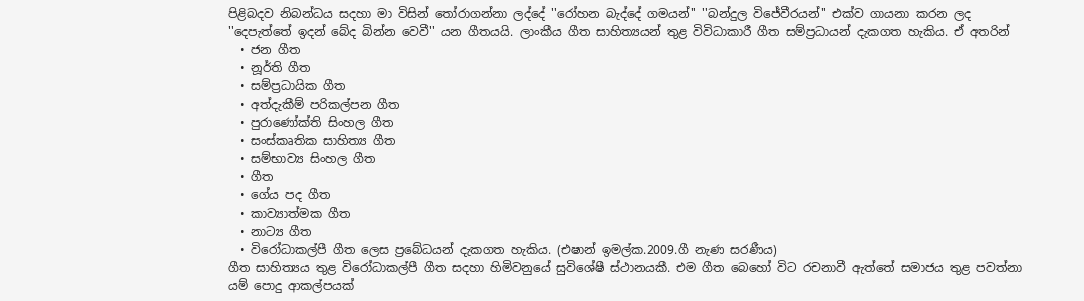පිළිබදව නිබන්ධය සදහා මා විසින් තෝරාගන්නා ලද්දේ ''රෝහන බැද්දේ ගමයන්'' ''බන්දුල විජේවීරයන්'' එක්ව ගායනා කරන ලද ''දෙපැත්තේ ඉදන් බේද බින්න වෙවී'' යන ගීතයයි. ලාංකීය ගීත සාහිත්‍යයන් තුළ විවිධාකාරී ගීත සම්ප්‍රධායන් දැකගත හැකිය. ඒ අතරින්
  • ජන ගීත
  • නූර්ති ගීත
  • සම්ප්‍රධායික ගීත
  • අත්දැකීම් පරිකල්පන ගීත
  • පුරාණෝක්ති සිංහල ගීත
  • සංස්කෘතික සාහිත්‍ය ගීත
  • සම්භාව්‍ය සිංහල ගීත
  • ගීත
  • ගේය පද ගීත
  • කාව්‍යාත්මක ගීත
  • නාට්‍ය ගීත
  • විරෝධාකල්පී ගීත ලෙස ප්‍රබේධයන් දැකගත හැකිය. (එෂාන් ඉමල්ක.2009.ගී නැණ සරණීය)
ගීත සාහිත්‍යය තුළ විරෝධාකල්පී ගීත සදහා හිමිවනුයේ සුවිශේෂී ස්ථානයකී. එම ගීත බෙහෝ විට රචනාවී ඇත්තේ සමාජය තුළ පවත්නා යම් පොදු ආකල්පයක්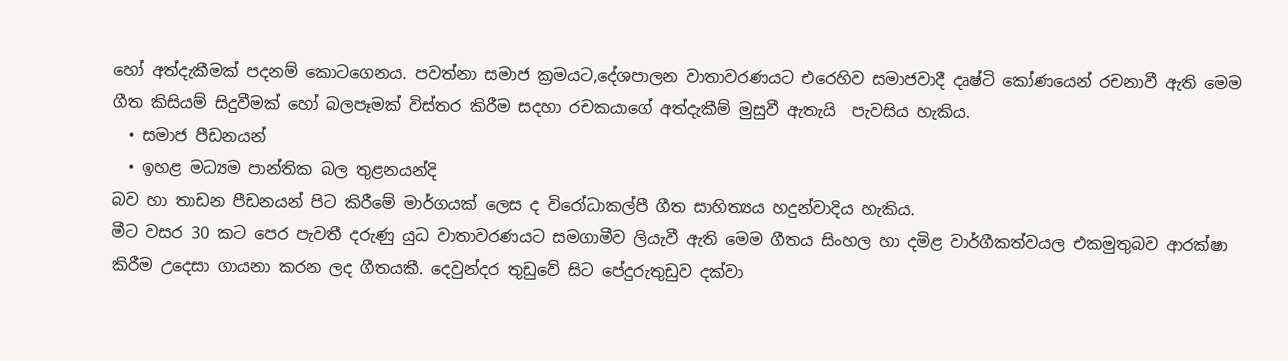හෝ අත්දැකීමක් පදනම් කොටගෙනය. පවත්නා සමාජ ක්‍රමයට,දේශපාලන වාතාවරණයට එරෙහිව සමාජවාදී දෘෂ්ටි කෝණයෙන් රචනාවී ඇති මෙම ගීත කිසියම් සිදුවීමක් හෝ බලපෑමක් විස්තර කිරීම සදහා රචකයාගේ අත්දැකීම් මුසුවී ඇතැයි  පැවසිය හැකිය.
  • සමාජ පීඩනයන්
  • ඉහළ මධ්‍යම පාන්තික බල තුළනයන්දි
බව හා තාඩන පීඩනයන් පිට කිරීමේ මාර්ගයක් ලෙස ද විරෝධාකල්පී ගීත සාහිත්‍යය හදුන්වාදිය හැකිය.
මීට වසර 30 කට පෙර පැවතී දරුණු යුධ වාතාවරණයට සමගාමීව ලියැවී ඇති මෙම ගීතය සිංහල හා දමිළ වාර්ගීකත්වයල එකමුතුබව ආරක්ෂා කිරීම උදෙසා ගායනා කරන ලද ගීතයකී. දෙවුන්දර තුඩුවේ සිට පේදුරුතුඩුව දක්වා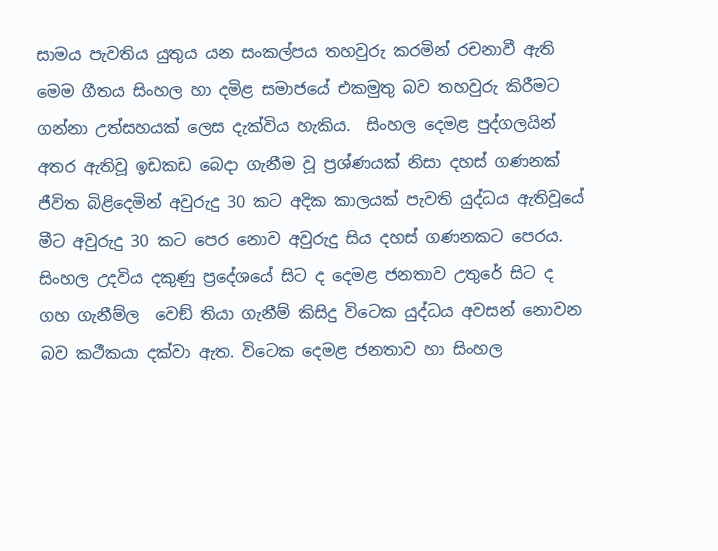සාමය පැවතිය යුතුය යන සංකල්පය තහවුරු කරමින් රචනාවී ඇති මෙම ගීතය සිංහල හා දමිළ සමාජයේ එකමුතු බව තහවුරු කිරීමට ගන්නා උත්සහයක් ලෙස දැක්විය හැකිය.  සිංහල දෙමළ පුද්ගලයින් අතර ඇතිවූ ඉඩකඩ බෙදා ගැනීම වූ ප්‍රශ්ණයක් නිසා දහස් ගණනක් ජීවිත බිළිදෙමින් අවුරුදු 30 කට අදික කාලයක් පැවති යුද්ධය ඇතිවූයේ මීට අවුරුදු 30 කට පෙර නොව අවුරුදු සිය දහස් ගණනකට පෙරය. සිංහල උදවිය දකුණු ප්‍රදේශයේ සිට ද දෙමළ ජනතාව උතුරේ සිට ද ගහ ගැනීම්ල  වෙඞ් තියා ගැනීම් කිසිදු විටෙක යුද්ධය අවසන් නොවන බව කථීකයා දක්වා ඇත. විටෙක දෙමළ ජනතාව හා සිංහල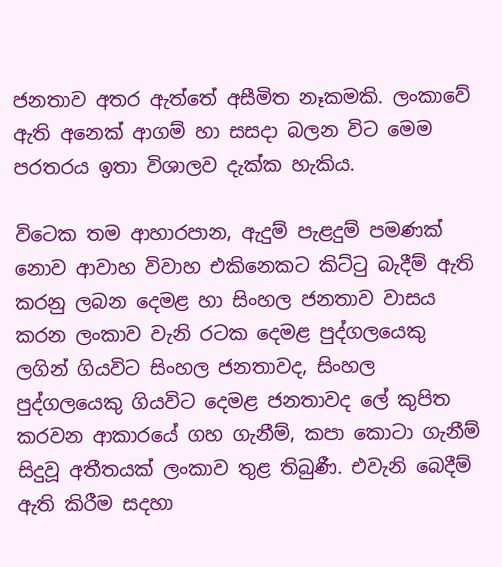ජනතාව අතර ඇත්තේ අසීමිත නෑකමකි. ලංකාවේ ඇති අනෙක් ආගම් හා සසදා බලන විට මෙම පරතරය ඉතා විශාලව දැක්ක හැකිය.

විටෙක තම ආහාරපාන, ඇදුම් පැළදුම් පමණක් නොව ආවාහ විවාහ එකිනෙකට කිට්ටු බැදීම් ඇති කරනු ලබන දෙමළ හා සිංහල ජනතාව වාසය කරන ලංකාව වැනි රටක දෙමළ පුද්ගලයෙකු ලගින් ගියවිට සිංහල ජනතාවද, සිංහල පුද්ගලයෙකු ගියවිට දෙමළ ජනතාවද ලේ කුපිත කරවන ආකාරයේ ගහ ගැනීම්, කපා කොටා ගැනීම් සිදුවූ අතීතයක් ලංකාව තුළ තිබුණී. එවැනි බෙදීම් ඇති කිරීම සදහා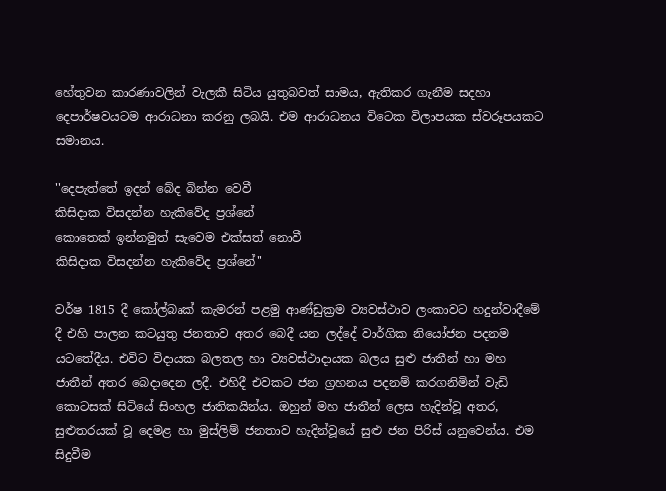හේතුවන කාරණාවලින් වැලකී සිටිය යුතුබවත් සාමය, ඇතිකර ගැනීම සදහා දෙපාර්ෂවයටම ආරාධනා කරනු ලබයි. එම ආරාධනය විටෙක විලාපයක ස්වරූපයකට සමානය.

''දෙපැත්තේ ඉදන් බේද බින්න වෙවී
කිසිදාක විසදන්න හැකිවේද ප්‍රශ්නේ
කොතෙක් ඉන්නමුත් සැවෙම එක්සත් නොවී
කිසිදාක විසදන්න හැකිවේද ප්‍රශ්නේ''

වර්ෂ 1815 දී කෝල්බෘක් කැමරන් පළමු ආණ්ඩුක්‍රම ව්‍යවස්ථාව ලංකාවට හදුන්වාදීමේ දී එහි පාලන කටයුතු ජනතාව අතර බෙදී යන ලද්දේ වාර්ගික නියෝජන පදනම යටතේදීය. එවිට විදායක බලතල හා ව්‍යවස්ථාදායක බලය සුළු ජාතීන් හා මහ ජාතීන් අතර බෙදාදෙන ලදී. එහිදී එවකට ජන ග්‍රහනය පදනම් කරගනිමින් වැඩි කොටසක් සිටියේ සිංහල ජාතිකයින්ය. ඔහුන් මහ ජාතීන් ලෙස හැදින්වූ අතර, සුළුතරයක් වූ දෙමළ හා මුස්ලිම් ජනතාව හැදින්වූයේ සුළු ජන පිරිස් යනුවෙන්ය. එම සිදුවීම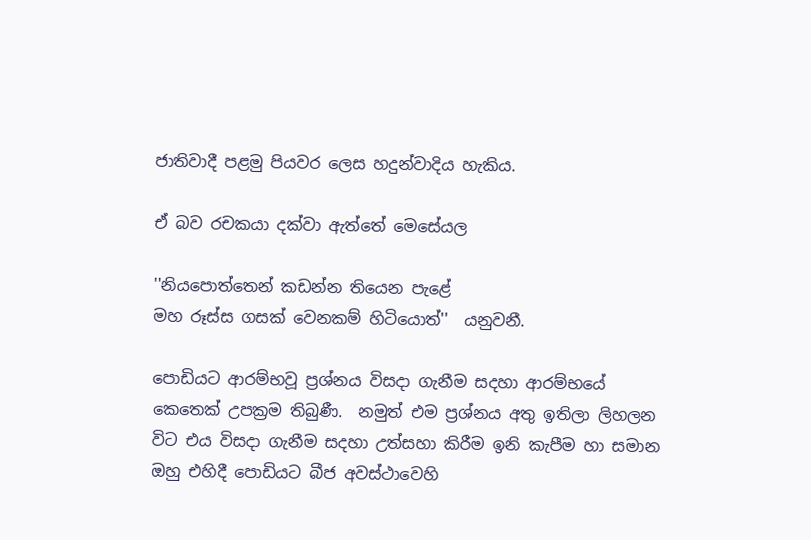ජාතිවාදී පළමු පියවර ලෙස හදුන්වාදිය හැකිය.

ඒ බව රචකයා දක්වා ඇත්තේ මෙසේයල

''නියපොත්තෙන් කඩන්න තියෙන පැළේ
මහ රූස්ස ගසක් වෙනකම් හිටියොත්''  යනුවනී.

පොඩියට ආරම්භවූ ප්‍රශ්නය විසදා ගැනීම සදහා ආරම්භයේ කෙතෙක් උපක්‍රම තිබුණී.  නමුත් එම ප්‍රශ්නය අතු ඉතිලා ලිහලන විට එය විසදා ගැනීම සදහා උත්සහා කිරීම ඉනි කැපීම හා සමාන ඔහු එහිදී පොඩියට බීජ අවස්ථාවෙහි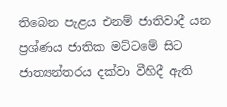තිබෙන පැළය එනම් ජාතිවාදී යන ප්‍රශ්ණය ජාතික මට්ටමේ සිට ජාත්‍යන්තරය දක්වා වීහිදී ඇති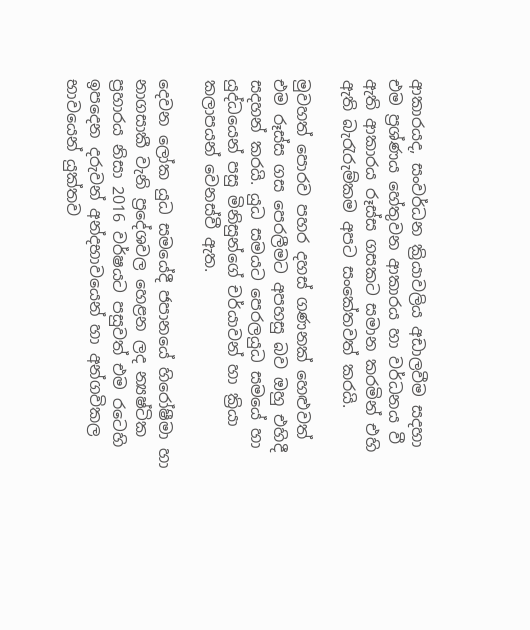ආකාරයද, සංවර්ධන ක්‍රියාවලිය අඩාලවීම සදහා එම ප්‍රශ්ණය හේතුවන ආකාරය හා වර්ධනය වී ඇති ආකාරය රූස්ස ගසකට සමාන කරමින් එහි ඇති බැරැරුම්කම අපට සංකේතවත් කරයි.

මුවහත් පොරව පහර දහස් ගණනක් හෙළුවත් එම රූස්ස ගස පෙරලීමට අපහසු බව ඔහු එහිදී සදහන් කරයි. යුධ සමයට පෙරලයුධ සමයේ හා යුද්ධයෙන් පසු මිනිසුන්ගේ චර්යාවන් හා ක්‍රියා කලාපයන් වෙනස්වී ඇත.

දෙවන ලෝක යුධ සමයේදී ජපානයේ හිරෝෂීමා හා නාගසාකී වැනි ප්‍රදේශවල හෙළන ලද න්‍යෂ්ටික ප්‍රහාරය නිසා 2016 වර්ෂයට පසුවත් එම රටෙහි ඉපදෙන දරුවන් අන්දභාවයෙන් හා අන්ගවිකල භාවයෙන් යුක්තව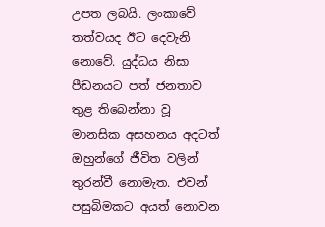උපත ලබයි. ලංකාවේ තත්වයද ඊට දෙවැනි නොවේ. යුද්ධය නිසා පීඩනයට පත් ජනතාව තුළ තිබෙන්නා වූ මානසික අසහනය අදටත් ඔහුන්ගේ ජීවිත වලින් තුරන්වී නොමැත. එවන් පසුබිමකට අයත් නොවන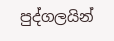පුද්ගලයින්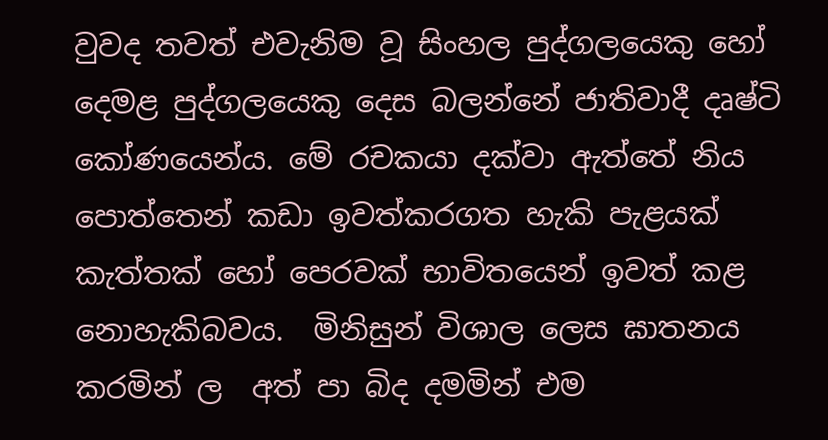වුවද තවත් එවැනිම වූ සිංහල පුද්ගලයෙකු හෝ දෙමළ පුද්ගලයෙකු දෙස බලන්නේ ජාතිවාදී දෘෂ්ටි කෝණයෙන්ය. මේ රචකයා දක්වා ඇත්තේ නිය පොත්තෙන් කඩා ඉවත්කරගත හැකි පැළයක් කැත්තක් හෝ පෙරවක් භාවිතයෙන් ඉවත් කළ නොහැකිබවය.  මිනිසුන් විශාල ලෙස ඝාතනය කරමින් ල  අත් පා බිද දමමින් එම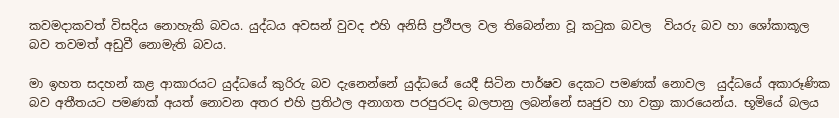කවමදාකවත් විසදිය නොහැකි බවය. යුද්ධය අවසන් වුවද එහි අනිසි ප්‍රථීපල වල තිබෙන්නා වූ කටුක බවල  වියරු බව හා ශෝකාකූල බව තවමත් අඩුවී නොමැති බවය.

මා ඉහත සදහන් කළ ආකාරයට යුද්ධයේ කුරිරු බව දැනෙන්නේ යුද්ධයේ යෙදී සිටින පාර්ෂව දෙකට පමණක් නොවල  යුද්ධයේ අකාරූණික බව අතීතයට පමණක් අයත් නොවන අතර එහි ප්‍රතිථල අනාගත පරපුරටද බලපානු ලබන්නේ සෘජුව හා වක්‍රා කාරයෙන්ය. භූමියේ බලය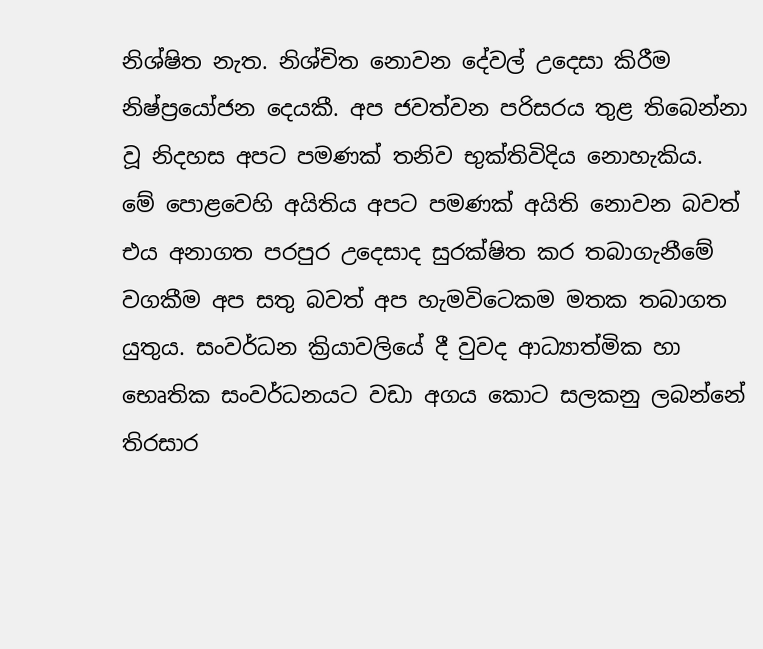නිශ්ෂිත නැත. නිශ්චිත නොවන දේවල් උදෙසා කිරීම නිෂ්ප්‍රයෝජන දෙයකී. අප ජවත්වන පරිසරය තුළ තිබෙන්නා වූ නිදහස අපට පමණක් තනිව භුක්තිවිදිය නොහැකිය.  මේ පොළවෙහි අයිතිය අපට පමණක් අයිති නොවන බවත් එය අනාගත පරපුර උදෙසාද සුරක්ෂිත කර තබාගැනීමේ වගකීම අප සතු බවත් අප හැමවිටෙකම මතක තබාගත යුතුය. සංවර්ධන ක්‍රියාවලියේ දී වුවද ආධ්‍යාත්මික හා භෙෘතික සංවර්ධනයට වඩා අගය කොට සලකනු ලබන්නේ තිරසාර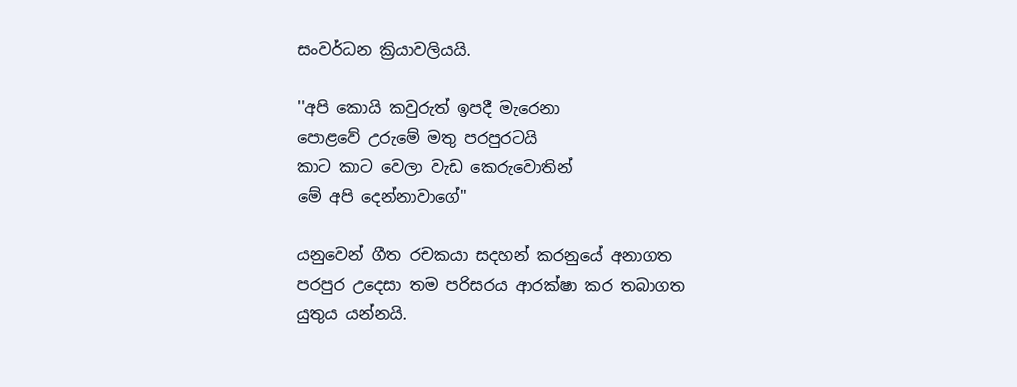සංවර්ධන ක්‍රියාවලියයි.

''අපි කොයි කවුරුත් ඉපදී මැරෙනා
පොළවේ උරුමේ මතු පරපුරටයි
කාට කාට වෙලා වැඩ කෙරුවොතින්
මේ අපි දෙන්නාවාගේ''

යනුවෙන් ගීත රචකයා සදහන් කරනුයේ අනාගත පරපුර උදෙසා තම පරිසරය ආරක්ෂා කර තබාගත යුතුය යන්නයි.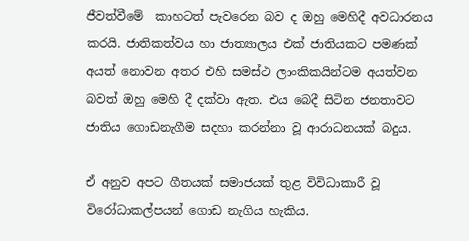ජීවත්වීමේ  කාහටත් පැවරෙන බව ද ඔහු මෙහිදී අවධාරනය කරයි. ජාතිකත්වය හා ජාත්‍යාලය එක් ජාතියකට පමණක් අයත් නොවන අතර එහි සමස්ථ ලාංකිකයින්ටම අයත්වන බවත් ඔහු මෙහි දී දක්වා ඇත. එය බෙදී සිටින ජනතාවට ජාතිය ගොඩනැගීම සදහා කරන්නා වූ ආරාධනයක් බදුය.

ඒ අනුව අපට ගීතයක් සමාජයක් තුළ විවිධාකාරී වූ විරෝධාකල්පයන් ගොඩ නැගිය හැකිය.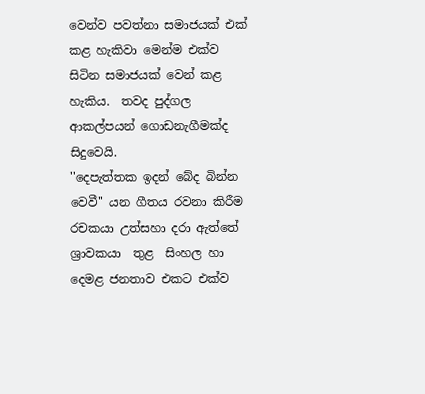වෙන්ව පවත්නා සමාජයක් එක් කළ හැකිවා මෙන්ම එක්ව සිටින සමාජයක් වෙන් කළ හැකිය.  තවද පුද්ගල ආකල්පයන් ගොඩනැගීමක්ද සිදුවෙයි.
''දෙපැත්තක ඉදන් බේද බින්න වෙවී'' යන ගීතය රවනා කිරීම රචකයා උත්සහා දරා ඇත්තේ ශ්‍රාවකයා  තුළ  සිංහල හා දෙමළ ජනතාව එකට එක්ව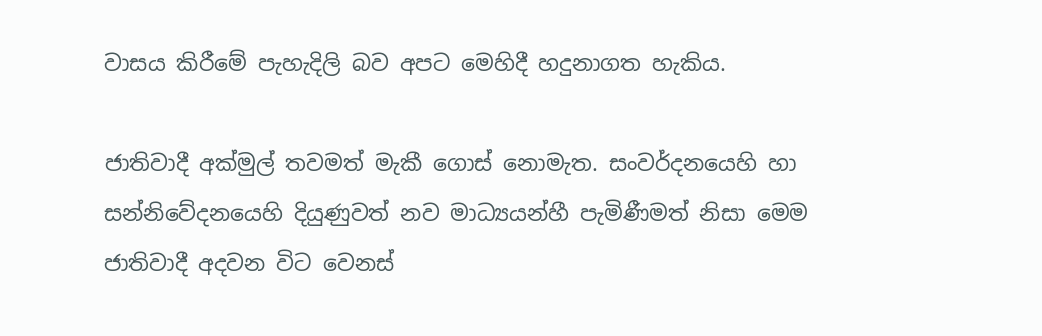වාසය කිරීමේ පැහැදිලි බව අපට මෙහිදී හදුනාගත හැකිය.

ජාතිවාදී අක්මුල් තවමත් මැකී ගොස් නොමැත. සංවර්දනයෙහි හා සන්නිවේදනයෙහි දියුණුවත් නව මාධ්‍යයන්හී පැමිණීමත් නිසා මෙම ජාතිවාදී අදවන විට වෙනස්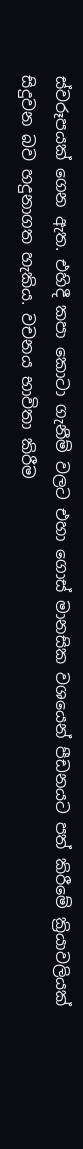ස්වරූපයක් ගෙන ඇත. එහිදී කපා කොටා ගැනීම් වලට එහා ගොස් මානසික වශයෙන් පීඩනයට පත් කිරීමේ ක්‍රියාවලියක් සිදුවන බව හදුනාගත හැකිය. වචනය භාවිතා කිරීම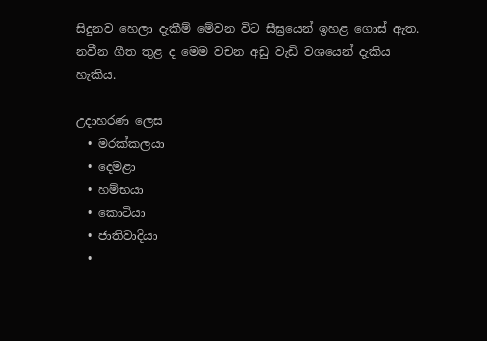සිදුනව හෙලා දැකීම් මේවන විට සීඝ්‍රයෙන් ඉහළ ගොස් ඇත. නවීන ගීත තුළ ද මෙම වචන අඩු වැඩි වශයෙන් දැකිය හැකිය.

උදාහරණ ලෙස
  • මරක්කලයා
  • දෙමළා
  • හම්භයා
  • කොටියා
  • ජාතිවාදියා
  •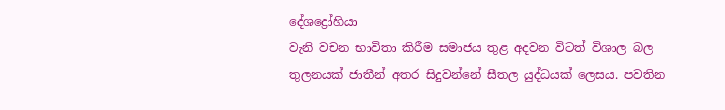දේශද්‍රෝහියා
වැනි වචන භාවිතා කිරීම සමාජය තුළ අදවන විටත් විශාල බල තුලනයක් ජාතීන් අතර සිදුවන්නේ සීතල යුද්ධයක් ලෙසය. පවතින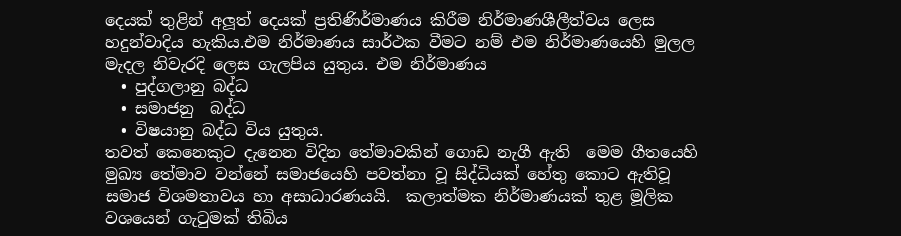දෙයක් තුළින් අලූත් දෙයක් ප්‍රතිණිර්මාණය කිරීම නිර්මාණශීලීත්වය ලෙස හදුන්වාදිය හැකිය.එම නිර්මාණය සාර්ථක වීමට නම් එම නිර්මාණයෙහි මුලල මැදල නිවැරදි ලෙස ගැලපිය යුතුය. එම නිර්මාණය
  • පුද්ගලානු බද්ධ
  • සමාජනු  බද්ධ
  • විෂයානු බද්ධ විය යුතුය.
තවත් කෙනෙකුට දැනෙන විදින තේමාවකින් ගොඩ නැගී ඇති  මෙම ගීතයෙහි මුඛ්‍ය තේමාව වන්නේ සමාජයෙහි පවත්නා වූ සිද්ධියක් හේතු කොට ඇතිවූ සමාජ විශමතාවය හා අසාධාරණයයි.  කලාත්මක නිර්මාණයක් තුළ මූලික වශයෙන් ගැටුමක් තිබිය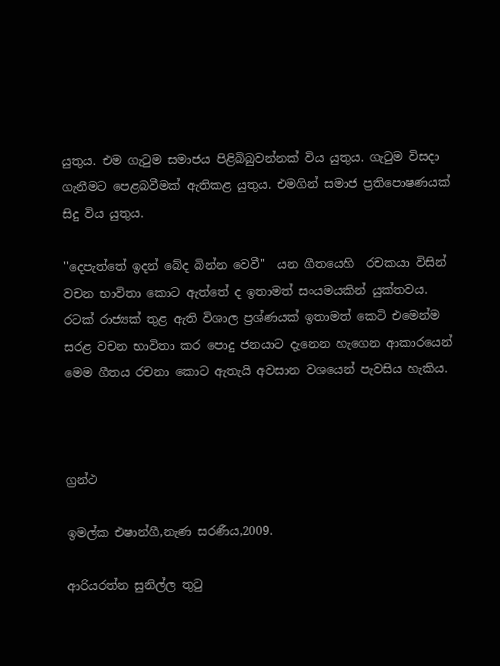යුතුය. එම ගැටුම සමාජය පිළිබිබුවන්නක් විය යුතුය. ගැටුම විසදා ගැනීමට පෙළබවීමක් ඇතිකළ යුතුය. එමගින් සමාජ ප්‍රතිපොෂණයක් සිදු විය යුතුය.

''දෙපැත්තේ ඉදන් බේද බින්න වෙවී''  යන ගීතයෙහි  රචකයා විසින් වචන භාවිතා කොට ඇත්තේ ද ඉතාමත් සංයමයකින් යුක්තවය. රටක් රාජ්‍යක් තුළ ඇති විශාල ප්‍රශ්ණයක් ඉතාමත් කෙටි එමෙන්ම සරළ වචන භාවිතා කර පොදු ජනයාට දැනෙන හැගෙන ආකාරයෙන් මෙම ගීතය රචනා කොට ඇතැයි අවසාන වශයෙන් පැවසිය හැකිය.



ග්‍රන්ථ

ඉමල්ක එෂාන්ගී,නැණ සරණීය,2009.

ආරියරත්න සුනිල්ල තුටු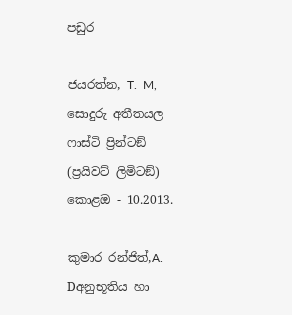පඩුර

ජයරත්න, T.  M, සොදුරු අතීතයල ෆාස්ටි ප්‍රින්ටඞ් (ප්‍රයිවට් ලිමිටඞ්) කොළඔ - 10.2013.

කුමාර රන්ජිත්,A. Dඅනුභූතිය හා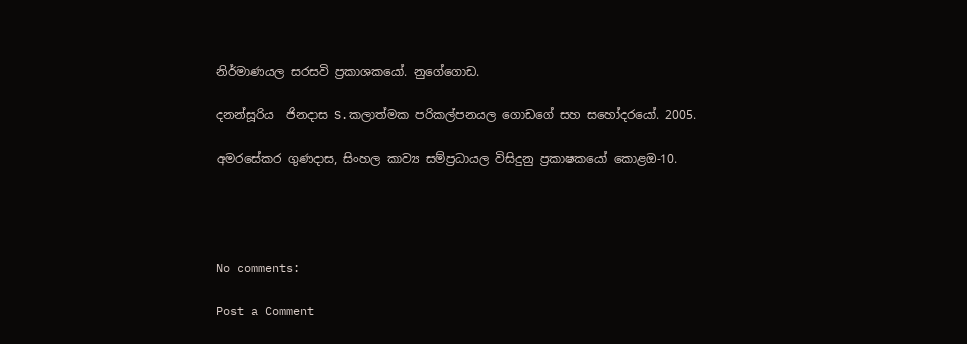නිර්මාණයල සරසවි ප්‍රකාශකයෝ. නුගේගොඩ.

දනන්සූරිය  ජිනදාස S.කලාත්මක පරිකල්පනයල ගොඩගේ සහ සහෝදරයෝ. 2005.

අමරසේකර ගුණදාස, සිංහල කාව්‍ය සම්ප්‍රධායල විසිදුනු ප්‍රකාෂකයෝ කොළඔ-10.




No comments:

Post a Comment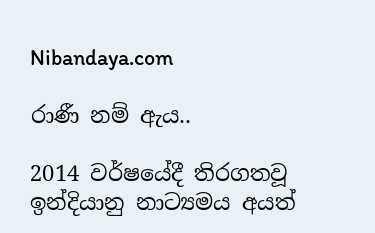Nibandaya.com

රාණී නම් ඇය..

2014 වර්ෂයේදී තිරගතවූ ඉන්දියානු නාට්‍යමය අයත්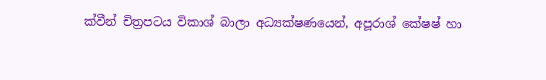ක්වීන් චිත්‍රපටය විකාශ් බාලා අධ්‍යක්ෂණයෙන්, අපූරාශ් කේෂෂ් හා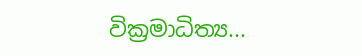වික්‍රමාධිත්‍ය...